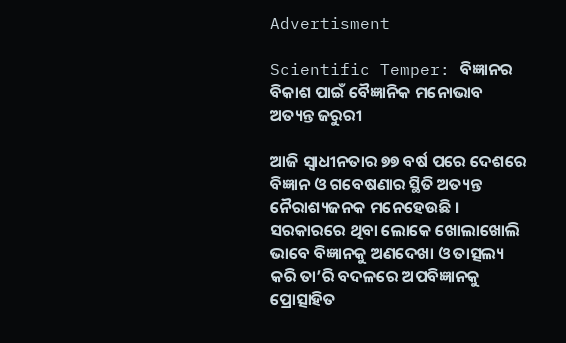Advertisment

Scientific Temper: ବିଜ୍ଞାନର ବିକାଶ ପାଇଁ ବୈଜ୍ଞାନିକ ମନୋଭାବ ଅତ୍ୟନ୍ତ ଜରୁରୀ

ଆଜି ସ୍ୱାଧୀନତାର ୭୭ ବର୍ଷ ପରେ ଦେଶରେ ବିଜ୍ଞାନ ଓ ଗବେଷଣାର ସ୍ଥିତି ଅତ୍ୟନ୍ତ ନୈରାଶ୍ୟଜନକ ମନେହେଉଛି । ସରକାରରେ ଥିବା ଲୋକେ ଖୋଲାଖୋଲି ଭାବେ ବିଜ୍ଞାନକୁ ଅଣଦେଖା ଓ ତାତ୍ସଲ୍ୟ କରି ତା’ରି ବଦଳରେ ଅପବିଜ୍ଞାନକୁ ପ୍ରୋତ୍ସାହିତ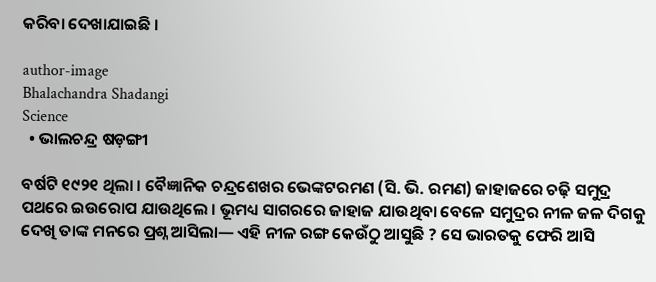କରିବା ଦେଖାଯାଇଛି ।

author-image
Bhalachandra Shadangi
Science
  • ଭାଲଚନ୍ଦ୍ର ଷଡ଼ଙ୍ଗୀ

ବର୍ଷଟି ୧୯୨୧ ଥିଲା । ବୈଜ୍ଞାନିକ ଚନ୍ଦ୍ରଶେଖର ଭେଙ୍କଟରମଣ (ସି. ଭି. ରମଣ) ଜାହାଜରେ ଚଢ଼ି ସମୁଦ୍ର ପଥରେ ଇଉରୋପ ଯାଉଥିଲେ । ଭୂମଧ୍ୟ ସାଗରରେ ଜାହାଜ ଯାଉଥିବା ବେଳେ ସମୁଦ୍ରର ନୀଳ ଜଳ ଦିଗକୁ ଦେଖି ତାଙ୍କ ମନରେ ପ୍ରଶ୍ନ ଆସିଲା— ଏହି ନୀଳ ରଙ୍ଗ କେଉଁଠୁ ଆସୁଛି ? ସେ ଭାରତକୁ ଫେରି ଆସି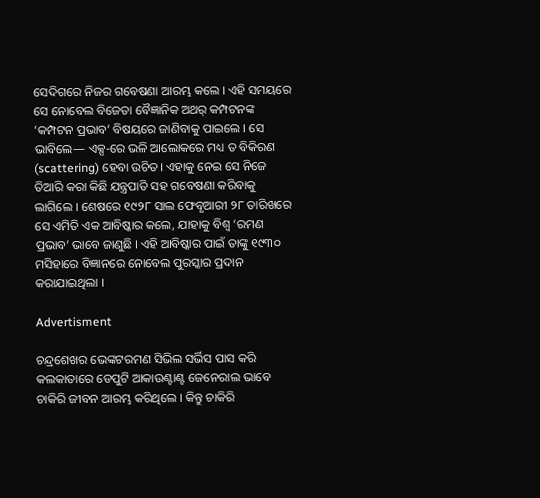ସେଦିଗରେ ନିଜର ଗବେଷଣା ଆରମ୍ଭ କଲେ । ଏହି ସମୟରେ ସେ ନୋବେଲ ବିଜେତା ବୈଜ୍ଞାନିକ ଅଥର୍ କମ୍ପଟନଙ୍କ ‘କମ୍ପଟନ ପ୍ରଭାବ’ ବିଷୟରେ ଜାଣିବାକୁ ପାଇଲେ । ସେ ଭାବିଲେ— ଏକ୍ସ-ରେ ଭଳି ଆଲୋକରେ ମଧ୍ୟ ତ ବିକିରଣ (scattering) ହେବା ଉଚିତ। ଏହାକୁ ନେଇ ସେ ନିଜେ ତିଆରି କରା କିଛି ଯନ୍ତ୍ରପାତି ସହ ଗବେଷଣା କରିବାକୁ ଲାଗିଲେ । ଶେଷରେ ୧୯୨୮ ସାଲ ଫେବୃଆରୀ ୨୮ ତାରିଖରେ ସେ ଏମିତି ଏକ ଆବିଷ୍କାର କଲେ, ଯାହାକୁ ବିଶ୍ୱ ‘ରମଣ ପ୍ରଭାବ’ ଭାବେ ଜାଣୁଛି । ଏହି ଆବିଷ୍କାର ପାଇଁ ତାଙ୍କୁ ୧୯୩୦ ମସିହାରେ ବିଜ୍ଞାନରେ ନୋବେଲ ପୁରସ୍କାର ପ୍ରଦାନ କରାଯାଇଥିଲା ।

Advertisment

ଚନ୍ଦ୍ରଶେଖର ଭେଙ୍କଟରମଣ ସିଭିଲ ସର୍ଭିସ ପାସ କରି କଲକାତାରେ ଡେପୁଟି ଆକାଉଣ୍ଟାଣ୍ଟ ଜେନେରାଲ ଭାବେ ଚାକିରି ଜୀବନ ଆରମ୍ଭ କରିଥିଲେ । କିନ୍ତୁ ଚାକିରି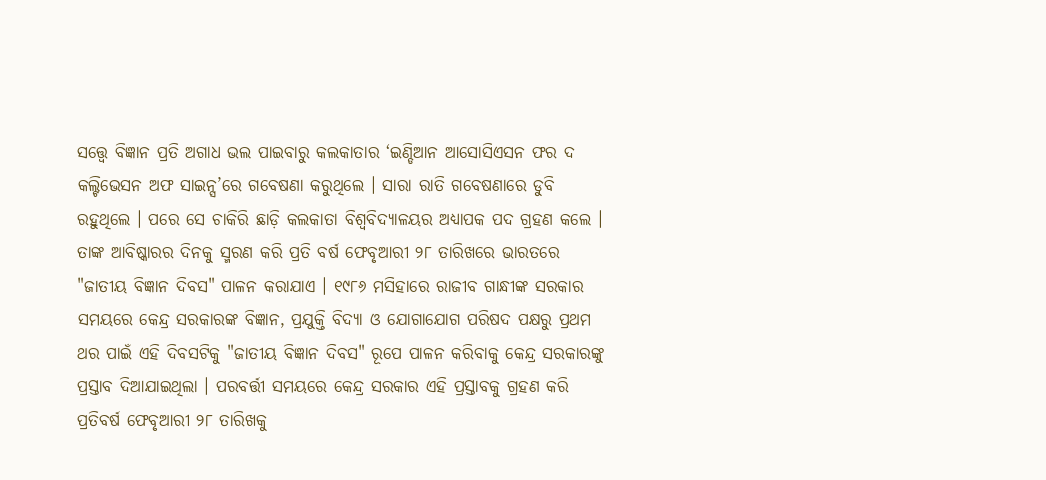ସତ୍ତ୍ୱେ ବିଜ୍ଞାନ ପ୍ରତି ଅଗାଧ ଭଲ ପାଇବାରୁ କଲକାତାର ‘ଇଣ୍ଡିଆନ ଆସୋସିଏସନ ଫର ଦ କଲ୍ଟିଭେସନ ଅଫ ସାଇନ୍ସ’ରେ ଗବେଷଣା କରୁଥିଲେ । ସାରା ରାତି ଗବେଷଣାରେ ଡୁବି ରହୁଥିଲେ । ପରେ ସେ ଚାକିରି ଛାଡ଼ି କଲକାତା ବିଶ୍ୱବିଦ୍ୟାଳୟର ଅଧ୍ୟାପକ ପଦ ଗ୍ରହଣ କଲେ । ତାଙ୍କ ଆବିଷ୍କାରର ଦିନକୁ ସ୍ମରଣ କରି ପ୍ରତି ବର୍ଷ ଫେବୃଆରୀ ୨୮ ତାରିଖରେ ଭାରତରେ "ଜାତୀୟ ବିଜ୍ଞାନ ଦିବସ" ପାଳନ କରାଯାଏ । ୧୯୮୬ ମସିହାରେ ରାଜୀବ ଗାନ୍ଧୀଙ୍କ ସରକାର ସମୟରେ କେନ୍ଦ୍ର ସରକାରଙ୍କ ବିଜ୍ଞାନ, ପ୍ରଯୁକ୍ତି ବିଦ୍ୟା ଓ ଯୋଗାଯୋଗ ପରିଷଦ ପକ୍ଷରୁ ପ୍ରଥମ ଥର ପାଇଁ ଏହି ଦିବସଟିକୁ "ଜାତୀୟ ବିଜ୍ଞାନ ଦିବସ" ରୂପେ ପାଳନ କରିବାକୁ କେନ୍ଦ୍ର ସରକାରଙ୍କୁ ପ୍ରସ୍ତାବ ଦିଆଯାଇଥିଲା । ପରବର୍ତ୍ତୀ ସମୟରେ କେନ୍ଦ୍ର ସରକାର ଏହି ପ୍ରସ୍ତାବକୁ ଗ୍ରହଣ କରି ପ୍ରତିବର୍ଷ ଫେବୃଆରୀ ୨୮ ତାରିଖକୁ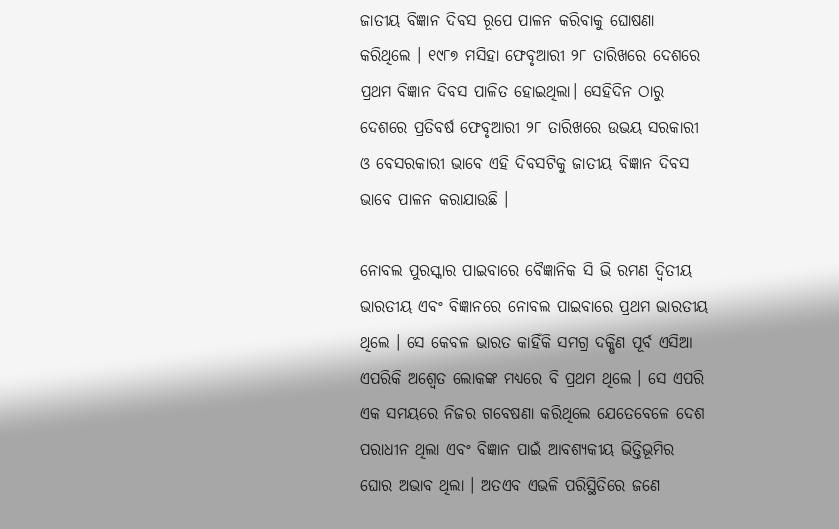ଜାତୀୟ ବିଜ୍ଞାନ ଦିବସ ରୂପେ ପାଳନ କରିବାକୁ ଘୋଷଣା କରିଥିଲେ । ୧୯୮୭ ମସିହା ଫେବୃଆରୀ ୨୮ ତାରିଖରେ ଦେଶରେ ପ୍ରଥମ ବିଜ୍ଞାନ ଦିବସ ପାଳିତ ହୋଇଥିଲା। ସେହିଦିନ ଠାରୁ ଦେଶରେ ପ୍ରତିବର୍ଷ ଫେବୃଆରୀ ୨୮ ତାରିଖରେ ଉଭୟ ସରକାରୀ ଓ ବେସରକାରୀ ଭାବେ ଏହି ଦିବସଟିକୁ ଜାତୀୟ ବିଜ୍ଞାନ ଦିବସ ଭାବେ ପାଳନ କରାଯାଉଛି ।

ନୋବଲ ପୁରସ୍କାର ପାଇବାରେ ବୈଜ୍ଞାନିକ ସି ଭି ରମଣ ଦ୍ୱିତୀୟ ଭାରତୀୟ ଏବଂ ବିଜ୍ଞାନରେ ନୋବଲ ପାଇବାରେ ପ୍ରଥମ ଭାରତୀୟ ଥିଲେ । ସେ କେବଳ ଭାରତ କାହିଁକି ସମଗ୍ର ଦକ୍ଷିଣ ପୂର୍ବ ଏସିଆ ଏପରିକି ଅଶ୍ଵେତ ଲୋକଙ୍କ ମଧ୍ୟରେ ବି ପ୍ରଥମ ଥିଲେ । ସେ ଏପରି ଏକ ସମୟରେ ନିଜର ଗବେଷଣା କରିଥିଲେ ଯେତେବେଳେ ଦେଶ ପରାଧୀନ ଥିଲା ଏବଂ ବିଜ୍ଞାନ ପାଇଁ ଆବଶ୍ୟକୀୟ ଭିତ୍ତିଭୂମିର ଘୋର ଅଭାବ ଥିଲା । ଅତଏବ ଏଭଳି ପରିସ୍ଥିତିରେ ଜଣେ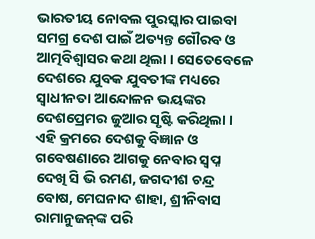ଭାରତୀୟ ନୋବଲ ପୁରସ୍କାର ପାଇବା ସମଗ୍ର ଦେଶ ପାଇଁ ଅତ୍ୟନ୍ତ ଗୌରବ ଓ ଆତ୍ମବିଶ୍ୱାସର କଥା ଥିଲା । ସେତେବେଳେ ଦେଶରେ ଯୁବକ ଯୁବତୀଙ୍କ ମଧ୍ୟରେ ସ୍ୱାଧୀନତା ଆନ୍ଦୋଳନ ଭୟଙ୍କର ଦେଶପ୍ରେମର ଜୁଆର ସୃଷ୍ଟି କରିଥିଲା । ଏହି କ୍ରମରେ ଦେଶକୁ ବିଜ୍ଞାନ ଓ ଗବେଷଣାରେ ଆଗକୁ ନେବାର ସ୍ଵପ୍ନ ଦେଖି ସି ଭି ରମଣ, ଜଗଦୀଶ ଚନ୍ଦ୍ର ବୋଷ, ମେଘନାଦ ଶାହା, ଶ୍ରୀନିବାସ ରାମାନୁଜନ୍‌ଙ୍କ ପରି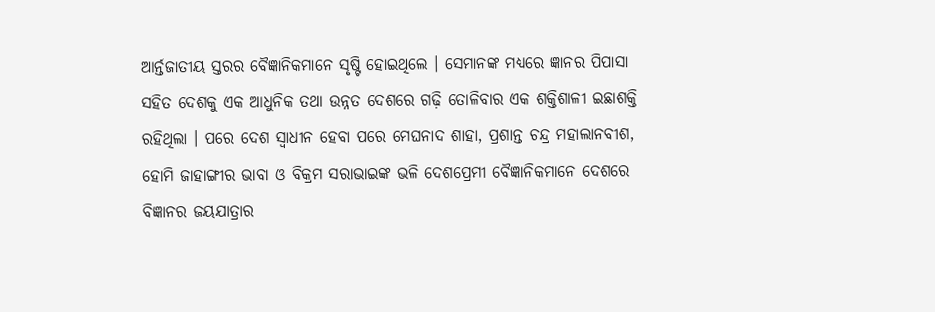ଆର୍ନ୍ତଜାତୀୟ ସ୍ତରର ବୈଜ୍ଞାନିକମାନେ ସୃଷ୍ଟି ହୋଇଥିଲେ । ସେମାନଙ୍କ ମଧ୍ୟରେ ଜ୍ଞାନର ପିପାସା ସହିତ ଦେଶକୁ ଏକ ଆଧୁନିକ ତଥା ଉନ୍ନତ ଦେଶରେ ଗଢ଼ି ତୋଳିବାର ଏକ ଶକ୍ତିଶାଳୀ ଇଛାଶକ୍ତି ରହିଥିଲା । ପରେ ଦେଶ ସ୍ୱାଧୀନ ହେବା ପରେ ମେଘନାଦ ଶାହା, ପ୍ରଶାନ୍ତ ଚନ୍ଦ୍ର ମହାଲାନବୀଶ, ହୋମି ଜାହାଙ୍ଗୀର ଭାବା ଓ ବିକ୍ରମ ସରାଭାଇଙ୍କ ଭଳି ଦେଶପ୍ରେମୀ ବୈଜ୍ଞାନିକମାନେ ଦେଶରେ ବିଜ୍ଞାନର ଜୟଯାତ୍ରାର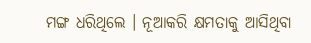ମଙ୍ଗ ଧରିଥିଲେ । ନୂଆକରି କ୍ଷମତାକୁ ଆସିଥିବା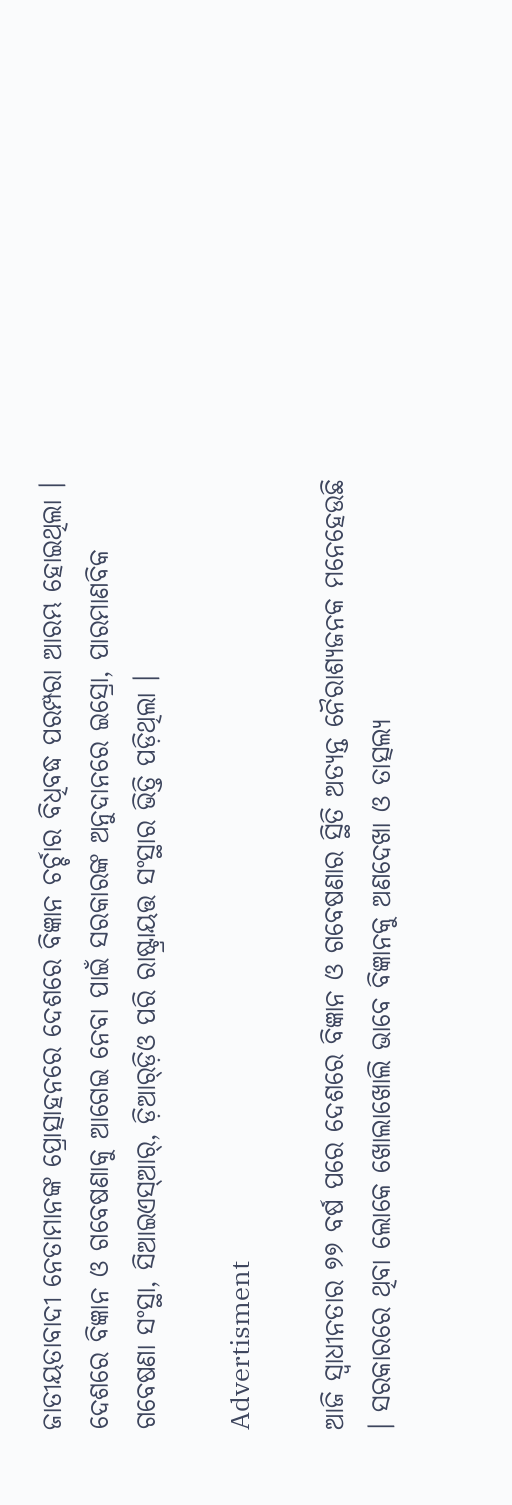ଜାତୀୟତାବାଦୀ ନେତାମାନଙ୍କ ପ୍ରୋତ୍ସାହନରେ ଦେଶରେ ବିଜ୍ଞାନ ଚର୍ଚ୍ଚାର ବିଧିବଦ୍ଧ ପରମ୍ପରା ଆରମ୍ଭ ହୋଇଥିଲା । ଦେଶରେ ବିଜ୍ଞାନ ଓ ଗବେଷଣାକୁ ଆଗେଇ ନେବା ପାଇଁ ସରକାରଙ୍କ ଅନୁଦାନରେ ଇସ୍ରୋ, ପାରମାଣବିକ ଗବେଷଣା ସଂସ୍ଥା, ସିଆଇଏସ୍‌ଆର୍‌, ଡ଼ିଆର୍‌ଡ଼ିଓ ପରି ରାଷ୍ଟ୍ରାୟତ୍ତ ସଂସ୍ଥାର ଭିତ୍ତି ପଡ଼ିଥିଲା ।

Advertisment

ଆଜି ସ୍ୱାଧୀନତାର ୭୭ ବର୍ଷ ପରେ ଦେଶରେ ବିଜ୍ଞାନ ଓ ଗବେଷଣାର ସ୍ଥିତି ଅତ୍ୟନ୍ତ ନୈରାଶ୍ୟଜନକ ମନେହେଉଛି । ସରକାରରେ ଥିବା ଲୋକେ ଖୋଲାଖୋଲି ଭାବେ ବିଜ୍ଞାନକୁ ଅଣଦେଖା ଓ ତାତ୍ସଲ୍ୟ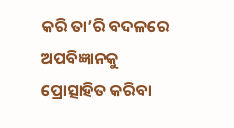କରି ତା’ରି ବଦଳରେ ଅପବିଜ୍ଞାନକୁ ପ୍ରୋତ୍ସାହିତ କରିବା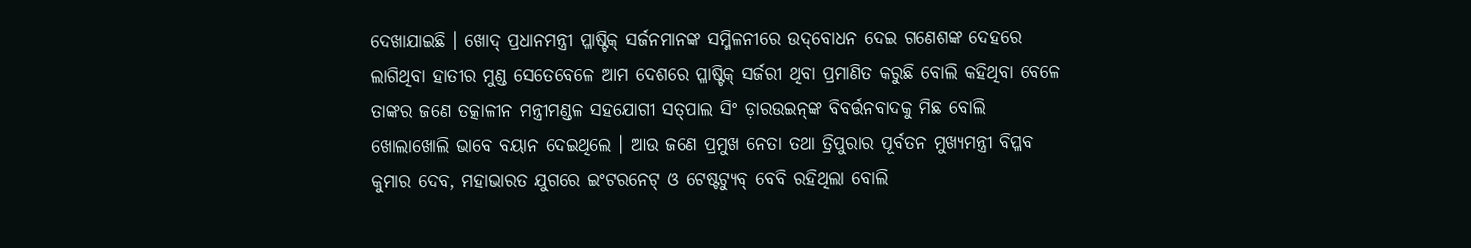ଦେଖାଯାଇଛି । ଖୋଦ୍ ପ୍ରଧାନମନ୍ତ୍ରୀ ପ୍ଳାଷ୍ଟିକ୍ ସର୍ଜନମାନଙ୍କ ସମ୍ମିଳନୀରେ ଉଦ୍‌ବୋଧନ ଦେଇ ଗଣେଶଙ୍କ ଦେହରେ ଲାଗିଥିବା ହାତୀର ମୁଣ୍ଡ ସେତେବେଳେ ଆମ ଦେଶରେ ପ୍ଳାଷ୍ଟିକ୍ ସର୍ଜରୀ ଥିବା ପ୍ରମାଣିତ କରୁଛି ବୋଲି କହିଥିବା ବେଳେ ତାଙ୍କର ଜଣେ ତତ୍କାଳୀନ ମନ୍ତ୍ରୀମଣ୍ଡଳ ସହଯୋଗୀ ସତ୍‌ପାଲ ସିଂ ଡ଼ାରଉଇନ୍‌ଙ୍କ ବିବର୍ତ୍ତନବାଦକୁ ମିଛ ବୋଲି ଖୋଲାଖୋଲି ଭାବେ ବୟାନ ଦେଇଥିଲେ । ଆଉ ଜଣେ ପ୍ରମୁଖ ନେତା ତଥା ତ୍ରିପୁରାର ପୂର୍ବତନ ମୁଖ୍ୟମନ୍ତ୍ରୀ ବିପ୍ଳବ କୁମାର ଦେବ, ମହାଭାରତ ଯୁଗରେ ଇଂଟରନେଟ୍ ଓ ଟେଷ୍ଟଟ୍ୟୁବ୍ ବେବି ରହିଥିଲା ବୋଲି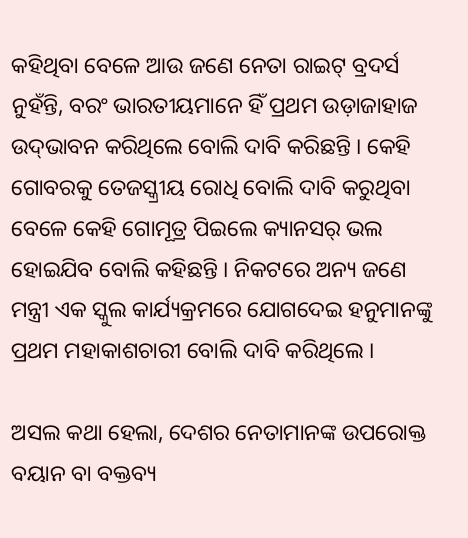କହିଥିବା ବେଳେ ଆଉ ଜଣେ ନେତା ରାଇଟ୍ ବ୍ରଦର୍ସ ନୁହଁନ୍ତି, ବରଂ ଭାରତୀୟମାନେ ହିଁ ପ୍ରଥମ ଉଡ଼ାଜାହାଜ ଉଦ୍‌ଭାବନ କରିଥିଲେ ବୋଲି ଦାବି କରିଛନ୍ତି । କେହି ଗୋବରକୁ ତେଜସ୍କ୍ରୀୟ ରୋଧି ବୋଲି ଦାବି କରୁଥିବା ବେଳେ କେହି ଗୋମୂତ୍ର ପିଇଲେ କ୍ୟାନସର୍ ଭଲ ହୋଇଯିବ ବୋଲି କହିଛନ୍ତି । ନିକଟରେ ଅନ୍ୟ ଜଣେ ମନ୍ତ୍ରୀ ଏକ ସ୍କୁଲ କାର୍ଯ୍ୟକ୍ରମରେ ଯୋଗଦେଇ ହନୁମାନଙ୍କୁ ପ୍ରଥମ ମହାକାଶଚାରୀ ବୋଲି ଦାବି କରିଥିଲେ ।

ଅସଲ କଥା ହେଲା, ଦେଶର ନେତାମାନଙ୍କ ଉପରୋକ୍ତ ବୟାନ ବା ବକ୍ତବ୍ୟ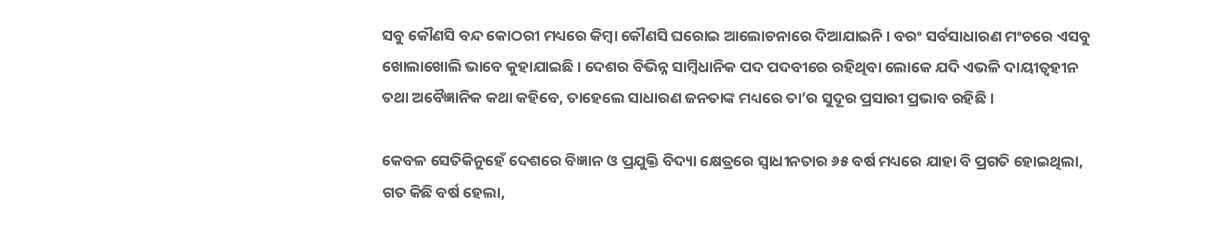ସବୁ କୌଣସି ବନ୍ଦ କୋଠରୀ ମଧ୍ୟରେ କିମ୍ବା କୌଣସି ଘରୋଇ ଆଲୋଚନାରେ ଦିଆଯାଇନି । ବରଂ ସର୍ବସାଧାରଣ ମଂଚରେ ଏସବୁ ଖୋଲାଖୋଲି ଭାବେ କୁହାଯାଇଛି । ଦେଶର ବିଭିନ୍ନ ସାମ୍ବିଧାନିକ ପଦ ପଦବୀରେ ରହିଥିବା ଲୋକେ ଯଦି ଏଭଳି ଦାୟୀତ୍ୱହୀନ ତଥା ଅବୈଜ୍ଞାନିକ କଥା କହିବେ, ତାହେଲେ ସାଧାରଣ ଜନତାଙ୍କ ମଧ୍ୟରେ ତା’ର ସୁଦୂର ପ୍ରସାରୀ ପ୍ରଭାବ ରହିଛି ।

କେବଳ ସେତିକିନୁହେଁ ଦେଶରେ ବିଜ୍ଞାନ ଓ ପ୍ରଯୁକ୍ତି ବିଦ୍ୟା କ୍ଷେତ୍ରରେ ସ୍ଵାଧୀନତାର ୬୫ ବର୍ଷ ମଧ୍ୟରେ ଯାହା ବି ପ୍ରଗତି ହୋଇଥିଲା, ଗତ କିଛି ବର୍ଷ ହେଲା,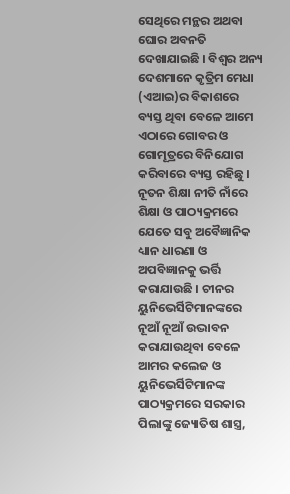ସେଥିରେ ମନ୍ଥର ଅଥବା ଘୋର ଅବନତି ଦେଖାଯାଇଛି । ବିଶ୍ଵର ଅନ୍ୟ ଦେଶମାନେ କୃତ୍ରିମ ମେଧା (ଏଆଇ)ର ବିକାଶରେ ବ୍ୟସ୍ତ ଥିବା ବେଳେ ଆମେ ଏଠାରେ ଗୋବର ଓ ଗୋମୂତ୍ରରେ ବିନିଯୋଗ କରିବାରେ ବ୍ୟସ୍ତ ରହିଛୁ । ନୂତନ ଶିକ୍ଷା ନୀତି ନାଁରେ ଶିକ୍ଷା ଓ ପାଠ୍ୟକ୍ରମରେ ଯେତେ ସବୁ ଅବୈଜ୍ଞାନିକ ଧ୍ୟାନ ଧାରଣା ଓ ଅପବିଜ୍ଞାନକୁ ଭର୍ତ୍ତି କରାଯାଉଛି । ଚୀନର ୟୁନିଭେର୍ସିଟିମାନଙ୍କରେ ନୂଆଁ ନୂଆଁ ଉଦ୍ଭାବନ କରାଯାଉଥିବା ବେଳେ ଆମର କଲେଜ ଓ ୟୁନିଭେର୍ସିଟିମାନଙ୍କ ପାଠ୍ୟକ୍ରମରେ ସରକାର ପିଲାଙ୍କୁ ଜ୍ୟୋତିଷ ଶାସ୍ତ୍ର,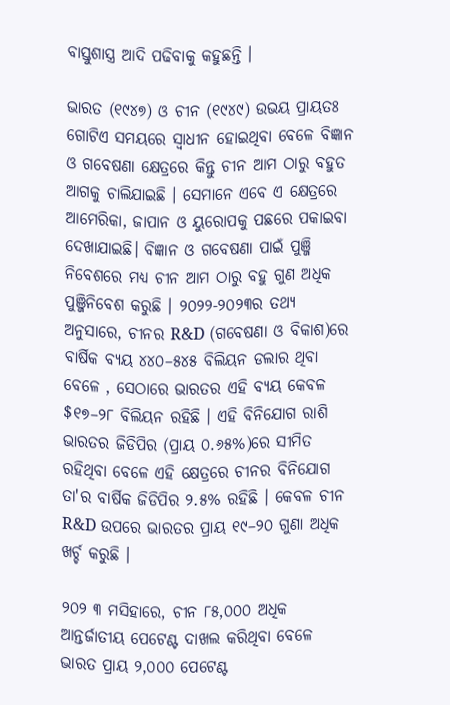ବାସ୍ତୁଶାସ୍ତ୍ର ଆଦି ପଢିବାକୁ କହୁଛନ୍ତି ।

ଭାରତ (୧୯୪୭) ଓ ଚୀନ (୧୯୪୯) ଉଭୟ ପ୍ରାୟତଃ ଗୋଟିଏ ସମୟରେ ସ୍ଵାଧୀନ ହୋଇଥିବା ବେଳେ ବିଜ୍ଞାନ ଓ ଗବେଷଣା କ୍ଷେତ୍ରରେ କିନ୍ତୁ ଚୀନ ଆମ ଠାରୁ ବହୁତ ଆଗକୁ ଚାଲିଯାଇଛି । ସେମାନେ ଏବେ ଏ କ୍ଷେତ୍ରରେ ଆମେରିକା, ଜାପାନ ଓ ୟୁରୋପକୁ ପଛରେ ପକାଇବା ଦେଖାଯାଇଛି। ବିଜ୍ଞାନ ଓ ଗବେଷଣା ପାଇଁ ପୁଞ୍ଜି ନିବେଶରେ ମଧ୍ୟ ଚୀନ ଆମ ଠାରୁ ବହୁ ଗୁଣ ଅଧିକ ପୁଞ୍ଜିନିବେଶ କରୁଛି । ୨୦୨୨-୨୦୨୩ର ତଥ୍ୟ ଅନୁସାରେ, ଚୀନର R&D (ଗବେଷଣା ଓ ବିକାଶ)ରେ ବାର୍ଷିକ ବ୍ୟୟ ୪୪୦–୫୪୫ ବିଲିୟନ ଡଲାର ଥିବା ବେଳେ , ସେଠାରେ ଭାରତର ଏହି ବ୍ୟୟ କେବଳ $୧୭–୨୮ ବିଲିୟନ ରହିଛି । ଏହି ବିନିଯୋଗ ରାଶି ଭାରତର ଜିଡିପିର (ପ୍ରାୟ ୦.୬୫%)ରେ ସୀମିତ ରହିଥିବା ବେଳେ ଏହି କ୍ଷେତ୍ରରେ ଚୀନର ବିନିଯୋଗ ତା'ର ବାର୍ଷିକ ଜିଡିପିର ୨.୫% ରହିଛି । କେବଳ ଚୀନ R&D ଉପରେ ଭାରତର ପ୍ରାୟ ୧୯–୨୦ ଗୁଣା ଅଧିକ ଖର୍ଚ୍ଚ କରୁଛି ।

୨୦୨ ୩ ମସିହାରେ, ଚୀନ ୮୫,୦୦୦ ଅଧିକ ଆନ୍ତର୍ଜାତୀୟ ପେଟେଣ୍ଟ ଦାଖଲ କରିଥିବା ବେଳେ ଭାରତ ପ୍ରାୟ ୨,୦୦୦ ପେଟେଣ୍ଟ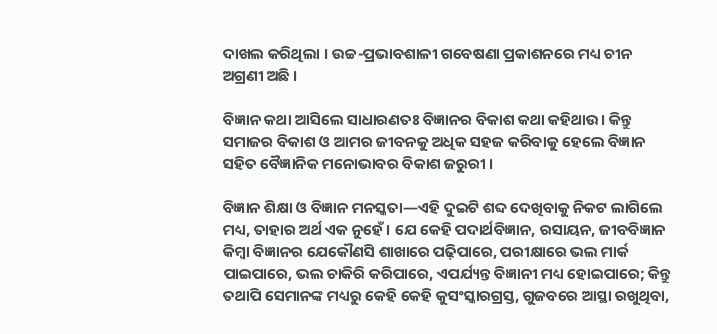ଦାଖଲ କରିଥିଲା । ଉଚ୍ଚ-ପ୍ରଭାବଶାଳୀ ଗବେଷଣା ପ୍ରକାଶନରେ ମଧ୍ୟ ଚୀନ ଅଗ୍ରଣୀ ଅଛି ।

ବିଜ୍ଞାନ କଥା ଆସିଲେ ସାଧାରଣତଃ ବିଜ୍ଞାନର ବିକାଶ କଥା କହିଥାଉ। କିନ୍ତୁ ସମାଜର ବିକାଶ ଓ ଆମର ଜୀବନକୁ ଅଧିକ ସହଜ କରିବାକୁ ହେଲେ ବିଜ୍ଞାନ ସହିତ ବୈଜ୍ଞାନିକ ମନୋଭାବର ବିକାଶ ଜରୁରୀ ।

ବିଜ୍ଞାନ ଶିକ୍ଷା ଓ ବିଜ୍ଞାନ ମନସ୍କତା—ଏହି ଦୁଇଟି ଶବ୍ଦ ଦେଖିବାକୁ ନିକଟ ଲାଗିଲେ ମଧ୍ୟ, ତାହାର ଅର୍ଥ ଏକ ନୁହେଁ । ଯେ କେହି ପଦାର୍ଥବିଜ୍ଞାନ, ରସାୟନ, ଜୀବବିଜ୍ଞାନ କିମ୍ବା ବିଜ୍ଞାନର ଯେକୌଣସି ଶାଖାରେ ପଢ଼ିପାରେ, ପରୀକ୍ଷାରେ ଭଲ ମାର୍କ ପାଇପାରେ, ଭଲ ଚାକିରି କରିପାରେ, ଏପର୍ଯ୍ୟନ୍ତ ବିଜ୍ଞାନୀ ମଧ୍ୟ ହୋଇପାରେ; କିନ୍ତୁ ତଥାପି ସେମାନଙ୍କ ମଧ୍ୟରୁ କେହି କେହି କୁସଂସ୍କାରଗ୍ରସ୍ତ, ଗୁଜବରେ ଆସ୍ଥା ରଖୁଥିବା,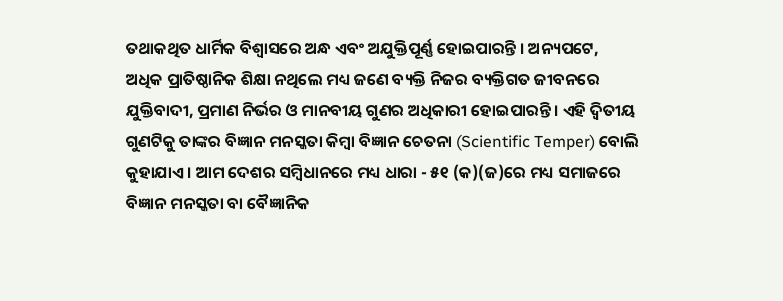ତଥାକଥିତ ଧାର୍ମିକ ବିଶ୍ୱାସରେ ଅନ୍ଧ ଏବଂ ଅଯୁକ୍ତିପୂର୍ଣ୍ଣ ହୋଇପାରନ୍ତି । ଅନ୍ୟପଟେ, ଅଧିକ ପ୍ରାତିଷ୍ଠାନିକ ଶିକ୍ଷା ନଥିଲେ ମଧ୍ୟ ଜଣେ ବ୍ୟକ୍ତି ନିଜର ବ୍ୟକ୍ତିଗତ ଜୀବନରେ ଯୁକ୍ତିବାଦୀ, ପ୍ରମାଣ ନିର୍ଭର ଓ ମାନବୀୟ ଗୁଣର ଅଧିକାରୀ ହୋଇପାରନ୍ତି । ଏହି ଦ୍ୱିତୀୟ ଗୁଣଟିକୁ ତାଙ୍କର ବିଜ୍ଞାନ ମନସ୍କତା କିମ୍ବା ବିଜ୍ଞାନ ଚେତନା (Scientific Temper) ବୋଲି କୁହାଯାଏ । ଆମ ଦେଶର ସମ୍ଵିଧାନରେ ମଧ୍ୟ ଧାରା - ୫୧ (କ)(ଜ)ରେ ମଧ୍ୟ ସମାଜରେ ବିଜ୍ଞାନ ମନସ୍କତା ବା ବୈଜ୍ଞାନିକ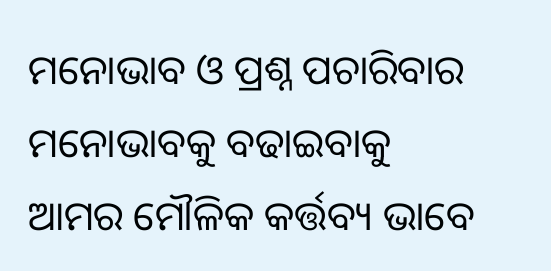ମନୋଭାବ ଓ ପ୍ରଶ୍ନ ପଚାରିବାର ମନୋଭାବକୁ ବଢାଇବାକୁ ଆମର ମୌଳିକ କର୍ତ୍ତବ୍ୟ ଭାବେ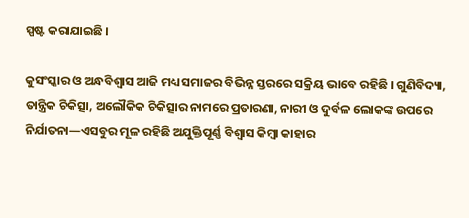ସ୍ପଷ୍ଟ କରାଯାଇଛି ।

କୁସଂସ୍କାର ଓ ଅନ୍ଧବିଶ୍ୱାସ ଆଜି ମଧ୍ୟ ସମାଜର ବିଭିନ୍ନ ସ୍ତରରେ ସକ୍ରିୟ ଭାବେ ରହିଛି । ଗୁଣିବିଦ୍ୟା, ତାନ୍ତ୍ରିକ ଚିକିତ୍ସା, ଅଲୌକିକ ଚିକିତ୍ସାର ନାମରେ ପ୍ରତାରଣା, ନାରୀ ଓ ଦୁର୍ବଳ ଲୋକଙ୍କ ଉପରେ ନିର୍ଯାତନା—ଏସବୁର ମୂଳ ରହିଛି ଅଯୁକ୍ତିପୂର୍ଣ୍ଣ ବିଶ୍ୱାସ କିମ୍ବା କାହାର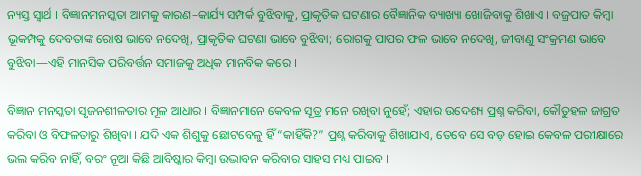ନ୍ୟସ୍ତ ସ୍ୱାର୍ଥ । ବିଜ୍ଞାନମନସ୍କତା ଆମକୁ କାରଣ–କାର୍ଯ୍ୟ ସମ୍ପର୍କ ବୁଝିବାକୁ, ପ୍ରାକୃତିକ ଘଟଣାର ବୈଜ୍ଞାନିକ ବ୍ୟାଖ୍ୟା ଖୋଜିବାକୁ ଶିଖାଏ । ବଜ୍ରପାତ କିମ୍ବା ଭୂକମ୍ପକୁ ଦେବତାଙ୍କ ରୋଷ ଭାବେ ନଦେଖି, ପ୍ରାକୃତିକ ଘଟଣା ଭାବେ ବୁଝିବା; ରୋଗକୁ ପାପର ଫଳ ଭାବେ ନଦେଖି, ଜୀବାଣୁ ସଂକ୍ରମଣ ଭାବେ ବୁଝିବା—ଏହି ମାନସିକ ପରିବର୍ତ୍ତନ ସମାଜକୁ ଅଧିକ ମାନବିକ କରେ ।

ବିଜ୍ଞାନ ମନସ୍କତା ସୃଜନଶୀଳତାର ମୂଳ ଆଧାର । ବିଜ୍ଞାନମାନେ କେବଳ ସୂତ୍ର ମନେ ରଖିବା ନୁହେଁ; ଏହାର ଉଦେଶ୍ୟ ପ୍ରଶ୍ନ କରିବା, କୌତୁହଳ ଜାଗ୍ରତ କରିବା ଓ ବିଫଳତାରୁ ଶିଖିବା । ଯଦି ଏକ ଶିଶୁକୁ ଛୋଟବେଳୁ ହିଁ “କାହିଁକି?” ପ୍ରଶ୍ନ କରିବାକୁ ଶିଖାଯାଏ, ତେବେ ସେ ବଡ଼ ହୋଇ କେବଳ ପରୀକ୍ଷାରେ ଭଲ କରିବ ନାହିଁ, ବରଂ ନୂଆ କିଛି ଆବିଷ୍କାର କିମ୍ବା ଉଦ୍ଭାବନ କରିବାର ସାହସ ମଧ୍ୟ ପାଇବ ।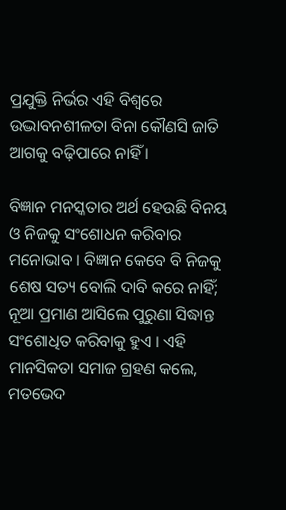ପ୍ରଯୁକ୍ତି ନିର୍ଭର ଏହି ବିଶ୍ୱରେ ଉଦ୍ଭାବନଶୀଳତା ବିନା କୌଣସି ଜାତି ଆଗକୁ ବଢ଼ିପାରେ ନାହିଁ ।

ବିଜ୍ଞାନ ମନସ୍କତାର ଅର୍ଥ ହେଉଛି ବିନୟ ଓ ନିଜକୁ ସଂଶୋଧନ କରିବାର ମନୋଭାବ । ବିଜ୍ଞାନ କେବେ ବି ନିଜକୁ ଶେଷ ସତ୍ୟ ବୋଲି ଦାବି କରେ ନାହିଁ; ନୂଆ ପ୍ରମାଣ ଆସିଲେ ପୁରୁଣା ସିଦ୍ଧାନ୍ତ ସଂଶୋଧିତ କରିବାକୁ ହୁଏ । ଏହି ମାନସିକତା ସମାଜ ଗ୍ରହଣ କଲେ, ମତଭେଦ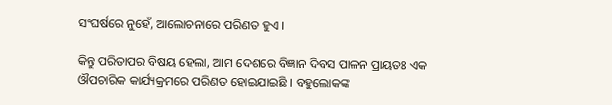ସଂଘର୍ଷରେ ନୁହେଁ, ଆଲୋଚନାରେ ପରିଣତ ହୁଏ ।

କିନ୍ତୁ ପରିତାପର ବିଷୟ ହେଲା, ଆମ ଦେଶରେ ବିଜ୍ଞାନ ଦିବସ ପାଳନ ପ୍ରାୟତଃ ଏକ ଔପଚାରିକ କାର୍ଯ୍ୟକ୍ରମରେ ପରିଣତ ହୋଇଯାଇଛି । ବହୁଲୋକଙ୍କ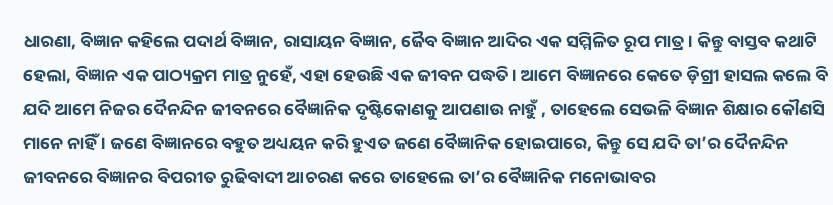ଧାରଣା, ବିଜ୍ଞାନ କହିଲେ ପଦାର୍ଥ ବିଜ୍ଞାନ, ରାସାୟନ ବିଜ୍ଞାନ, ଜୈବ ବିଜ୍ଞାନ ଆଦିର ଏକ ସମ୍ମିଳିତ ରୂପ ମାତ୍ର । କିନ୍ତୁ ବାସ୍ତବ କଥାଟି ହେଲା, ବିଜ୍ଞାନ ଏକ ପାଠ୍ୟକ୍ରମ ମାତ୍ର ନୁହେଁ, ଏହା ହେଉଛି ଏକ ଜୀବନ ପଦ୍ଧତି । ଆମେ ବିଜ୍ଞାନରେ କେତେ ଡ଼ିଗ୍ରୀ ହାସଲ କଲେ ବି ଯଦି ଆମେ ନିଜର ଦୈନନ୍ଦିନ ଜୀବନରେ ବୈଜ୍ଞାନିକ ଦୃଷ୍ଟିକୋଣକୁ ଆପଣାଉ ନାହୁଁ , ତାହେଲେ ସେଭଳି ବିଜ୍ଞାନ ଶିକ୍ଷାର କୌଣସି ମାନେ ନାହିଁ । ଜଣେ ବିଜ୍ଞାନରେ ବହୁତ ଅଧ୍ୟୟନ କରି ହୁଏତ ଜଣେ ବୈଜ୍ଞାନିକ ହୋଇପାରେ, କିନ୍ତୁ ସେ ଯଦି ତା’ର ଦୈନନ୍ଦିନ ଜୀବନରେ ବିଜ୍ଞାନର ବିପରୀତ ରୁଢିବାଦୀ ଆଚରଣ କରେ ତାହେଲେ ତା’ର ବୈଜ୍ଞାନିକ ମନୋଭାବର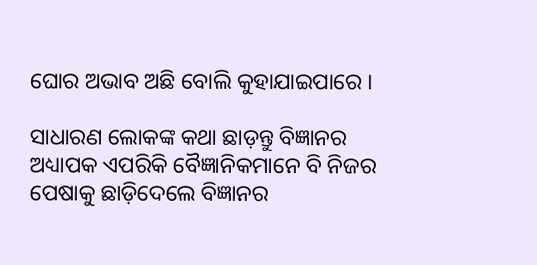ଘୋର ଅଭାବ ଅଛି ବୋଲି କୁହାଯାଇପାରେ ।

ସାଧାରଣ ଲୋକଙ୍କ କଥା ଛାଡ଼ନ୍ତୁ ବିଜ୍ଞାନର ଅଧ୍ୟାପକ ଏପରିକି ବୈଜ୍ଞାନିକମାନେ ବି ନିଜର ପେଷାକୁ ଛାଡ଼ିଦେଲେ ବିଜ୍ଞାନର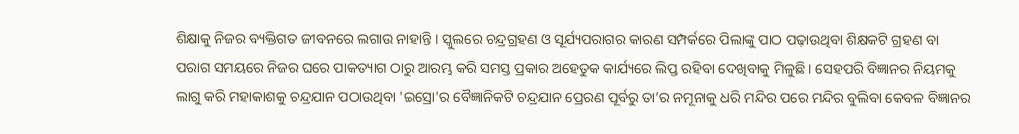ଶିକ୍ଷାକୁ ନିଜର ବ୍ୟକ୍ତିଗତ ଜୀବନରେ ଲଗାଉ ନାହାନ୍ତି । ସ୍କୁଲରେ ଚନ୍ଦ୍ରଗ୍ରହଣ ଓ ସୂର୍ଯ୍ୟପରାଗର କାରଣ ସମ୍ପର୍କରେ ପିଲାଙ୍କୁ ପାଠ ପଢ଼ାଉଥିବା ଶିକ୍ଷକଟି ଗ୍ରହଣ ବା ପରାଗ ସମୟରେ ନିଜର ଘରେ ପାକତ୍ୟାଗ ଠାରୁ ଆରମ୍ଭ କରି ସମସ୍ତ ପ୍ରକାର ଅହେତୁକ କାର୍ଯ୍ୟରେ ଲିପ୍ତ ରହିବା ଦେଖିବାକୁ ମିଳୁଛି । ସେହପରି ବିଜ୍ଞାନର ନିୟମକୁ ଲାଗୁ କରି ମହାକାଶକୁ ଚନ୍ଦ୍ରଯାନ ପଠାଉଥିବା 'ଇସ୍ରୋ'ର ବୈଜ୍ଞାନିକଟି ଚନ୍ଦ୍ରଯାନ ପ୍ରେରଣ ପୂର୍ବରୁ ତା’ର ନମୂନାକୁ ଧରି ମନ୍ଦିର ପରେ ମନ୍ଦିର ବୁଲିବା କେବଳ ବିଜ୍ଞାନର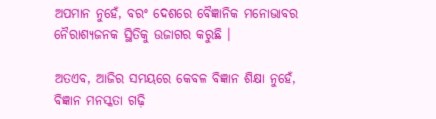ଅପମାନ ନୁହେଁ, ବରଂ ଦେଶରେ ବୈଜ୍ଞାନିକ ମନୋଭାବର ନୈରାଶ୍ୟଜନକ ସ୍ଥିତିକୁ ଉଜାଗର କରୁଛି ।

ଅତଏବ, ଆଜିର ସମୟରେ କେବଳ ବିଜ୍ଞାନ ଶିକ୍ଷା ନୁହେଁ, ବିଜ୍ଞାନ ମନସ୍କତା ଗଢ଼ି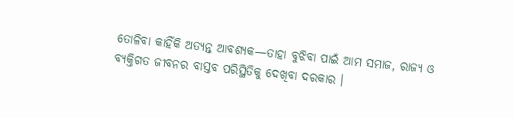ତୋଳିବା କାହିଁକି ଅତ୍ୟନ୍ତ ଆବଶ୍ୟକ—ତାହା ବୁଝିବା ପାଇଁ ଆମ ସମାଜ, ରାଜ୍ୟ ଓ ବ୍ୟକ୍ତିଗତ ଜୀବନର ବାସ୍ତବ ପରିସ୍ଥିତିକୁ ଦେଖିବା ଦରକାର ।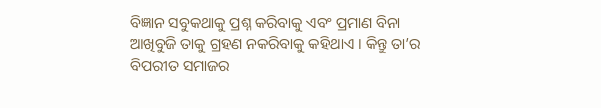ବିଜ୍ଞାନ ସବୁକଥାକୁ ପ୍ରଶ୍ନ କରିବାକୁ ଏବଂ ପ୍ରମାଣ ବିନା ଆଖିବୁଜି ତାକୁ ଗ୍ରହଣ ନକରିବାକୁ କହିଥାଏ । କିନ୍ତୁ ତା’ର ବିପରୀତ ସମାଜର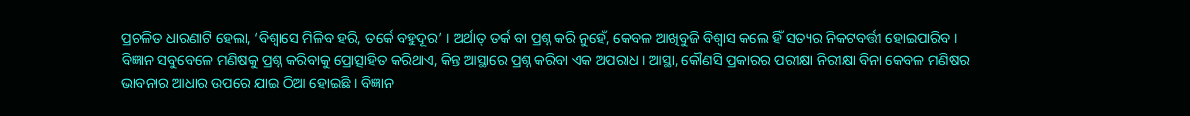ପ୍ରଚଳିତ ଧାରଣାଟି ହେଲା, ‘ବିଶ୍ୱାସେ ମିଳିବ ହରି, ତର୍କେ ବହୁଦୂର’ । ଅର୍ଥାତ୍ ତର୍କ ବା ପ୍ରଶ୍ନ କରି ନୁହେଁ, କେବଳ ଆଖିବୁଜି ବିଶ୍ଵାସ କଲେ ହିଁ ସତ୍ୟର ନିକଟବର୍ତ୍ତୀ ହୋଇପାରିବ । ବିଜ୍ଞାନ ସବୁବେଳେ ମଣିଷକୁ ପ୍ରଶ୍ନ କରିବାକୁ ପ୍ରୋତ୍ସାହିତ କରିଥାଏ, କିନ୍ତ ଆସ୍ଥାରେ ପ୍ରଶ୍ନ କରିବା ଏକ ଅପରାଧ । ଆସ୍ଥା, କୌଣସି ପ୍ରକାରର ପରୀକ୍ଷା ନିରୀକ୍ଷା ବିନା କେବଳ ମଣିଷର ଭାବନାର ଆଧାର ଉପରେ ଯାଇ ଠିଆ ହୋଇଛି । ବିଜ୍ଞାନ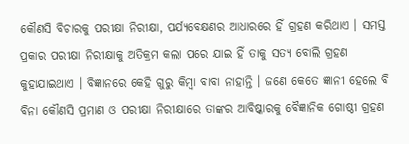କୌଣସି ବିଚାରକୁ ପରୀକ୍ଷା ନିରୀକ୍ଷା, ପର୍ଯ୍ୟବେକ୍ଷଣର ଆଧାରରେ ହିଁ ଗ୍ରହଣ କରିଥାଏ । ସମସ୍ତ ପ୍ରକାର ପରୀକ୍ଷା ନିରୀକ୍ଷାକୁ ଅତିକ୍ରମ କଲା ପରେ ଯାଇ ହିଁ ତାକୁ ସତ୍ୟ ବୋଲି ଗ୍ରହଣ କୁହାଯାଇଥାଏ । ବିଜ୍ଞାନରେ କେହି ଗୁରୁ କିମ୍ବା ବାବା ନାହାନ୍ତି । ଜଣେ କେତେ ଜ୍ଞାନୀ ହେଲେ ବି ବିନା କୌଣସି ପ୍ରମାଣ ଓ ପରୀକ୍ଷା ନିରୀକ୍ଷାରେ ତାଙ୍କର ଆବିଷ୍କାରକୁ ବୈଜ୍ଞାନିକ ଗୋଷ୍ଠୀ ଗ୍ରହଣ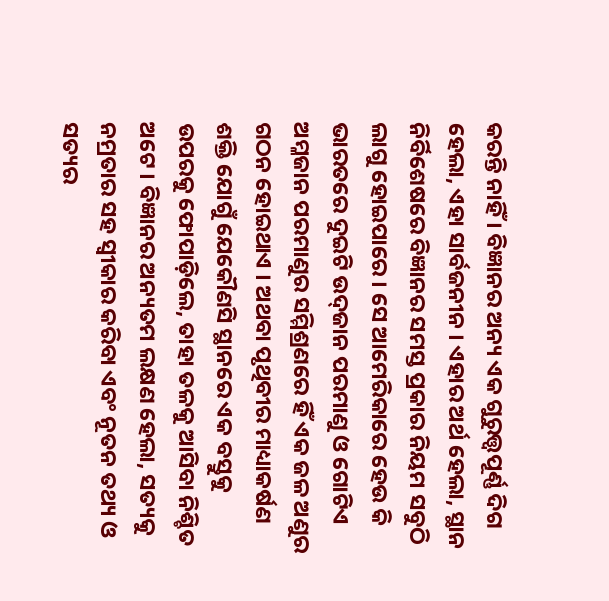କରନ୍ତି ନାହିଁ । ବିଜ୍ଞାନର ଅନ୍ୟ ଏକ ଗୁରୁତ୍ତ୍ୱପୂର୍ଣ୍ଣ ଦିଗ ହେଲା, ଏହା ସାର୍ବଜନୀନ । ଏହାର ଅର୍ଥ ହେଲା, ସ୍ଥାନ ନିର୍ବିଶେଷରେ ବିଜ୍ଞାନର ସମସ୍ତ ପ୍ରକାର ନିୟମ ସବୁଠି ଲାଗୁ ହୋଇପାରେ । ସେ ଆମେରିକାରେ ହେଉ କି ଭାରତରେ ଦୁଇଟି ଉଦ୍‌ଜାନ ପରମାଣୁ ଓ ଗୋଟିଏ ଅମ୍ଳଜାନ ପରମାଣୁର ସମ୍ମିଶ୍ରଣରେ ହିଁ ଏକ ଜଳ ଅଣୁର ଗଠନ ହୋଇଥାଏ । ଅଥବା ପୃଥିବୀର ମାଧ୍ୟାକର୍ଷଣ ଶକ୍ତି ଯୋଗୁଁ ଯେକୌଣସି ସ୍ଥାନରେ ଏକ ବସ୍ତୁକୁ ଉପରକୁ ଫୋପାଡ଼ିଲେ, ତାହା ତଳକୁ ଆସିବା ନିଶ୍ଚିତ ଅଟେ । ବିଜ୍ଞାନର ଅନ୍ୟତମ ଲକ୍ଷଣ ହେଲା, ସତ୍ୟକୁ ନମ୍ରତାର ସହ ସ୍ଵୀକାର କରିବା ଏବଂ ନୂତନ ତଥ୍ୟ ଓ ସତ୍ୟର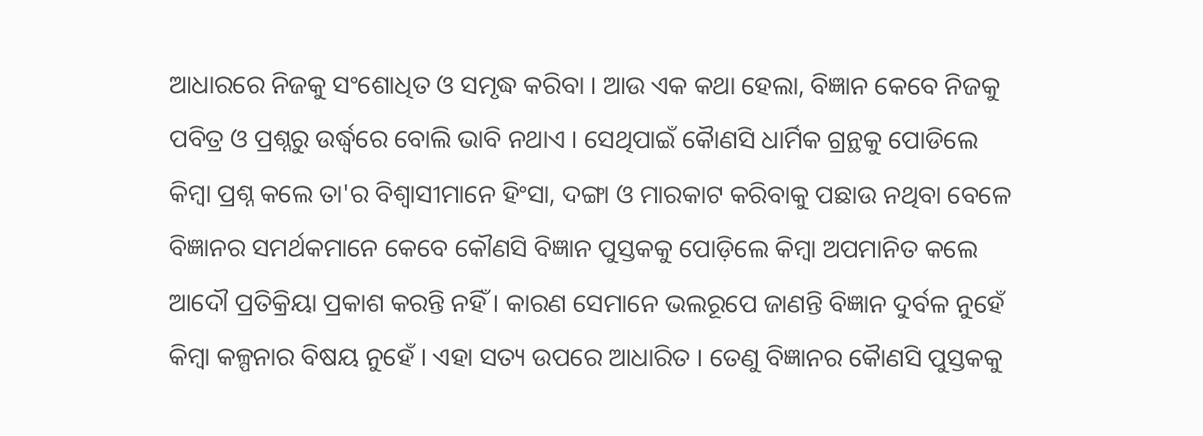ଆଧାରରେ ନିଜକୁ ସଂଶୋଧିତ ଓ ସମୃଦ୍ଧ କରିବା । ଆଉ ଏକ କଥା ହେଲା, ବିଜ୍ଞାନ କେବେ ନିଜକୁ ପବିତ୍ର ଓ ପ୍ରଶ୍ନରୁ ଉର୍ଦ୍ଧ୍ୱରେ ବୋଲି ଭାବି ନଥାଏ । ସେଥିପାଇଁ କୈାଣସି ଧାର୍ମିକ ଗ୍ରନ୍ଥକୁ ପୋଡିଲେ କିମ୍ବା ପ୍ରଶ୍ନ କଲେ ତା'ର ବିଶ୍ଵାସୀମାନେ ହିଂସା, ଦଙ୍ଗା ଓ ମାରକାଟ କରିବାକୁ ପଛାଉ ନଥିବା ବେଳେ ବିଜ୍ଞାନର ସମର୍ଥକମାନେ କେବେ କୌଣସି ବିଜ୍ଞାନ ପୁସ୍ତକକୁ ପୋଡ଼ିଲେ କିମ୍ବା ଅପମାନିତ କଲେ ଆଦୌ ପ୍ରତିକ୍ରିୟା ପ୍ରକାଶ କରନ୍ତି ନହିଁ । କାରଣ ସେମାନେ ଭଲରୂପେ ଜାଣନ୍ତି ବିଜ୍ଞାନ ଦୁର୍ବଳ ନୁହେଁ କିମ୍ବା କଳ୍ପନାର ବିଷୟ ନୁହେଁ । ଏହା ସତ୍ୟ ଉପରେ ଆଧାରିତ । ତେଣୁ ବିଜ୍ଞାନର କୈାଣସି ପୁସ୍ତକକୁ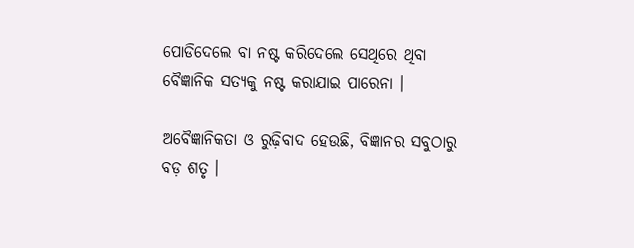ପୋଡିଦେଲେ ବା ନଷ୍ଟ କରିଦେଲେ ସେଥିରେ ଥିବା ବୈଜ୍ଞାନିକ ସତ୍ୟକୁ ନଷ୍ଟ କରାଯାଇ ପାରେନା ।

ଅବୈଜ୍ଞାନିକତା ଓ ରୁଢ଼ିବାଦ ହେଉଛି, ବିଜ୍ଞାନର ସବୁଠାରୁ ବଡ଼ ଶତୃ ।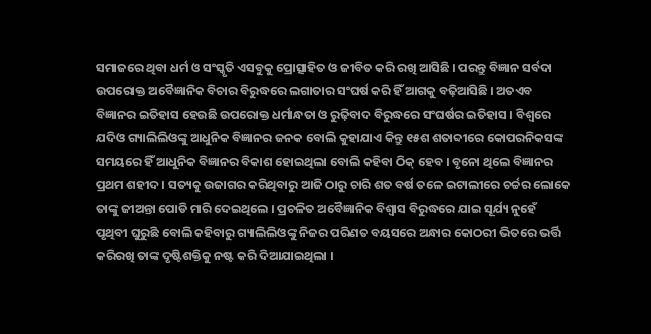ସମାଜରେ ଥିବା ଧର୍ମ ଓ ସଂସ୍କୃତି ଏସବୁକୁ ପ୍ରୋତ୍ସାହିତ ଓ ଜୀବିତ କରି ରଖି ଆସିଛି । ପରନ୍ତୁ ବିଜ୍ଞାନ ସର୍ବଦା ଉପରୋକ୍ତ ଅବୈଜ୍ଞାନିକ ବିଚାର ବିରୁଦ୍ଧରେ ଲଗାତାର ସଂଘର୍ଷ କରି ହିଁ ଆଗକୁ ବଢ଼ିଆସିଛି । ଅତଏବ ବିଜ୍ଞାନର ଇତିହାସ ହେଉଛି ଉପରୋକ୍ତ ଧର୍ମାନ୍ଧତା ଓ ରୁଢ଼ିବାଦ ବିରୁଦ୍ଧରେ ସଂଘର୍ଷର ଇତିହାସ । ବିଶ୍ୱରେ ଯଦିଓ ଗ୍ୟାଲିଲିଓଙ୍କୁ ଆଧୁନିକ ବିଜ୍ଞାନର ଜନକ ବୋଲି କୁହାଯାଏ କିନ୍ତୁ ୧୫ଶ ଶତାବ୍ଦୀରେ କୋପରନିକସଙ୍କ ସମୟରେ ହିଁ ଆଧୁନିକ ବିଜ୍ଞାନର ବିକାଶ ହୋଇଥିଲା ବୋଲି କହିବା ଠିକ୍ ହେବ । ବୃନୋ ଥିଲେ ବିଜ୍ଞାନର ପ୍ରଥମ ଶହୀଦ । ସତ୍ୟକୁ ଉଜାଗର କରିଥିବାରୁ ଆଜି ଠାରୁ ଚାରି ଶତ ବର୍ଷ ତଳେ ଇଟାଲୀରେ ଚର୍ଚ୍ଚର ଲୋକେ ତାଙ୍କୁ ଜୀଅନ୍ତା ପୋଡି ମାରି ଦେଇଥିଲେ । ପ୍ରଚଳିତ ଅବୈଜ୍ଞାନିକ ବିଶ୍ଵାସ ବିରୁଦ୍ଧରେ ଯାଇ ସୂର୍ଯ୍ୟ ନୁହେଁ ପୃଥିବୀ ଘୁରୁଛି ବୋଲି କହିବାରୁ ଗ୍ୟାଲିଲିଓଙ୍କୁ ନିଜର ପରିଣତ ବୟସରେ ଅନ୍ଧାର କୋଠରୀ ଭିତରେ ଭର୍ତ୍ତି କରିରଖି ତାଙ୍କ ଦୃଷ୍ଟିଶକ୍ତିକୁ ନଷ୍ଟ କରି ଦିଆଯାଇଥିଲା ।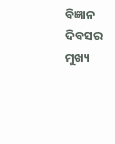ବିଜ୍ଞାନ ଦିବସର ମୁଖ୍ୟ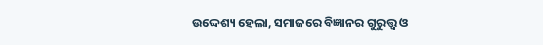ଉଦ୍ଦେଶ୍ୟ ହେଲା, ସମାଜରେ ବିଜ୍ଞାନର ଗୁରୁତ୍ତ୍ୱ ଓ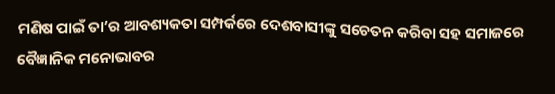ମଣିଷ ପାଇଁ ତା’ର ଆବଶ୍ୟକତା ସମ୍ପର୍କରେ ଦେଶବାସୀଙ୍କୁ ସଚେତନ କରିବା ସହ ସମାଜରେ ବୈଜ୍ଞାନିକ ମନୋଭାବର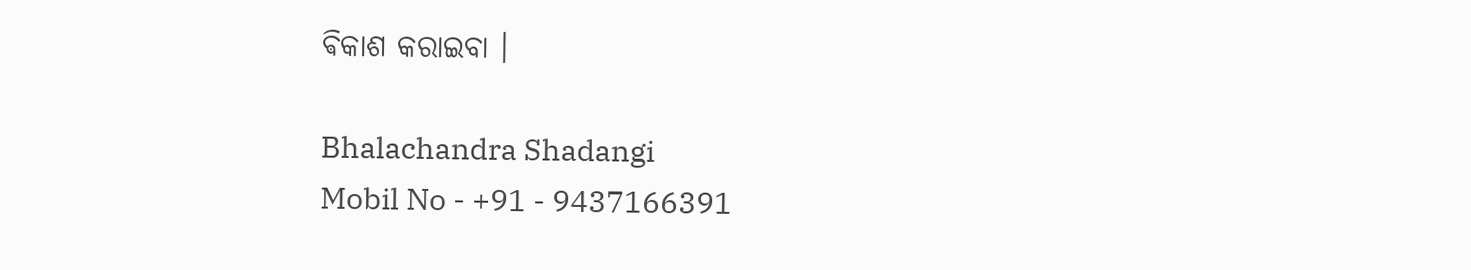ଵିକାଶ କରାଇବା ।

Bhalachandra Shadangi
Mobil No - +91 - 9437166391